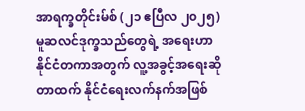အာရက္ခတိုင်းမ်စ် (၂၁ ဧပြီလ ၂၀၂၅)
မူဆလင်ဒုက္ခသည်တွေရဲ့ အရေးဟာ နိုင်ငံတကာအတွက် လူ့အခွင့်အရေးဆိုတာထက် နိုင်ငံရေးလက်နက်အဖြစ်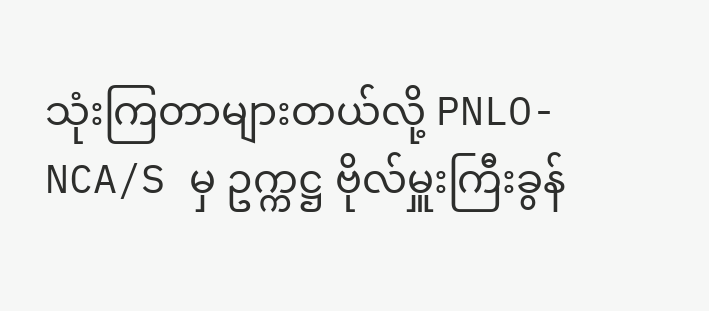သုံးကြတာများတယ်လို့ PNLO-NCA/S မှ ဥက္ကဋ္ဌ ဗိုလ်မှူးကြီးခွန်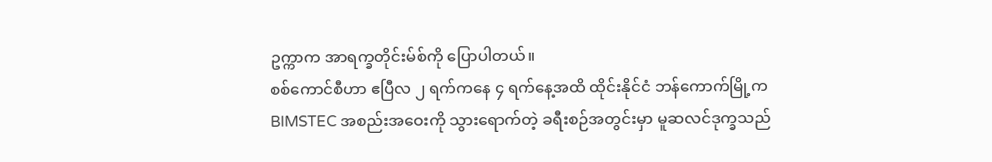ဥက္ကာက အာရက္ခတိုင်းမ်စ်ကို ပြောပါတယ်။
စစ်ကောင်စီဟာ ဧပြီလ ၂ ရက်ကနေ ၄ ရက်နေ့အထိ ထိုင်းနိုင်ငံ ဘန်ကောက်မြို့က BIMSTEC အစည်းအဝေးကို သွားရောက်တဲ့ ခရီးစဉ်အတွင်းမှာ မူဆလင်ဒုက္ခသည်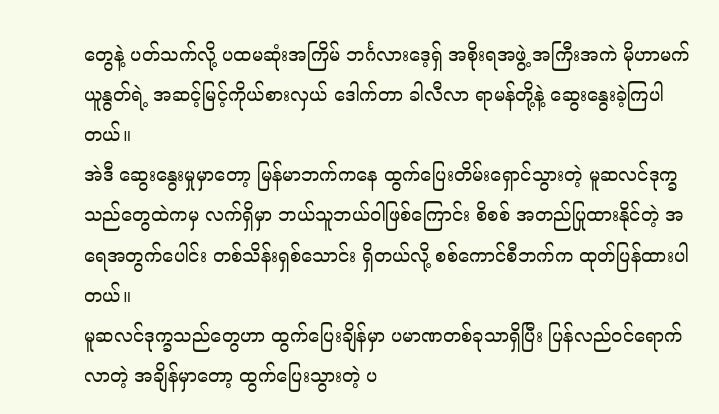တွေနဲ့ ပတ်သက်လို့ ပထမဆုံးအကြိမ် ဘင်္ဂလားဒေ့ရှ် အစိုးရအဖွဲ့ အကြီးအကဲ မိုဟာမက် ယူနွတ်ရဲ့ အဆင့်မြင့်ကိုယ်စားလှယ် ဒေါက်တာ ခါလီလာ ရာမန်တို့နဲ့ ဆွေးနွေးခဲ့ကြပါတယ်။
အဲဒီ ဆွေးနွေးမှုမှာတော့ မြန်မာဘက်ကနေ ထွက်ပြေးတိမ်းရှောင်သွားတဲ့ မူဆလင်ဒုက္ခသည်တွေထဲကမှ လက်ရှိမှာ ဘယ်သူဘယ်ဝါဖြစ်ကြောင်း စိစစ် အတည်ပြုထားနိုင်တဲ့ အရေအတွက်ပေါင်း တစ်သိန်းရှစ်သောင်း ရှိတယ်လို့ စစ်ကောင်စီဘက်က ထုတ်ပြန်ထားပါတယ်။
မူဆလင်ဒုက္ခသည်တွေဟာ ထွက်ပြေးချိန်မှာ ပမာဏတစ်ခုသာရှိပြီး ပြန်လည်ဝင်ရောက်လာတဲ့ အချိန်မှာတော့ ထွက်ပြေးသွားတဲ့ ပ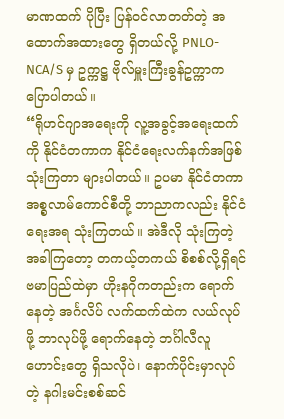မာဏထက် ပိုပြီး ပြန်ဝင်လာတတ်တဲ့ အထောက်အထားတွေ ရှိတယ်လို့ PNLO-NCA/S မှ ဥက္ကဋ္ဌ ဗိုလ်မှူးကြီးခွန်ဥက္ကာက ပြောပါတယ်။
“ရိုဟင်ဂျာအရေးကို လူ့အခွင့်အရေးထက်ကို နိုင်ငံတကာက နိုင်ငံရေးလက်နက်အဖြစ် သုံးကြတာ များပါတယ်။ ဥပမာ နိုင်ငံတကာ အစ္စလာမ်ကောင်စီတို့ ဘာညာကလည်း နိုင်ငံရေးအရ သုံးကြတယ်။ အဲဒီလို သုံးကြတဲ့ အခါကြတော့ တကယ့်တကယ် စိစစ်လို့ရှိရင် ဗမာပြည်ထဲမှာ ဟိုးနဂိုကတည်းက ရောက်နေတဲ့ အင်္ဂလိပ် လက်ထက်ထဲက လယ်လုပ်ဖို့ ဘာလုပ်ဖို့ ရောက်နေတဲ့ ဘင်္ဂါလီလူဟောင်းတွေ ရှိသလိုပဲ၊ နောက်ပိုင်းမှာလုပ်တဲ့ နဂါးမင်းစစ်ဆင်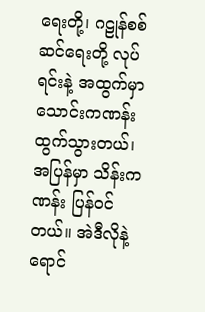ရေးတို့၊ ဂဠုန်စစ်ဆင်ရေးတို့ လုပ်ရင်းနဲ့ အထွက်မှာ သောင်းကဏန်း ထွက်သွားတယ်၊ အပြန်မှာ သိန်းကဏန်း ပြန်ဝင်တယ်။ အဲဒီလိုနဲ့ ရောင်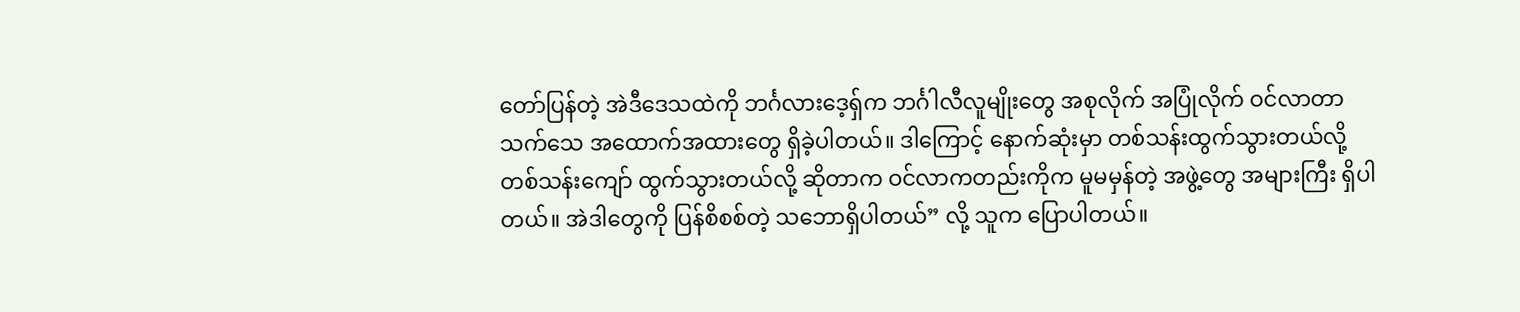တော်ပြန်တဲ့ အဲဒီဒေသထဲကို ဘင်္ဂလားဒေ့ရှ်က ဘင်္ဂါလီလူမျိုးတွေ အစုလိုက် အပြုံလိုက် ဝင်လာတာ သက်သေ အထောက်အထားတွေ ရှိခဲ့ပါတယ်။ ဒါကြောင့် နောက်ဆုံးမှာ တစ်သန်းထွက်သွားတယ်လို့ တစ်သန်းကျော် ထွက်သွားတယ်လို့ ဆိုတာက ဝင်လာကတည်းကိုက မူမမှန်တဲ့ အဖွဲ့တွေ အများကြီး ရှိပါတယ်။ အဲဒါတွေကို ပြန်စိစစ်တဲ့ သဘောရှိပါတယ်” လို့ သူက ပြောပါတယ်။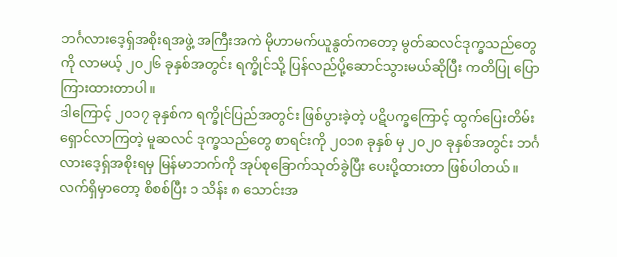ဘင်္ဂလားဒေ့ရှ်အစိုးရအဖွဲ့ အကြီးအကဲ မိုဟာမက်ယူနွတ်ကတော့ မွတ်ဆလင်ဒုက္ခသည်တွေကို လာမယ့် ၂၀၂၆ ခုနှစ်အတွင်း ရက္ခိုင်သို့ ပြန်လည်ပို့ဆောင်သွားမယ်ဆိုပြီး ကတိပြု ပြောကြားထားတာပါ။
ဒါကြောင့် ၂၀၁၇ ခုနှစ်က ရက္ခိုင်ပြည်အတွင်း ဖြစ်ပွားခဲ့တဲ့ ပဋိပက္ခကြောင့် ထွက်ပြေးတိမ်းရှောင်လာကြတဲ့ မူဆလင် ဒုက္ခသည်တွေ စာရင်းကို ၂၀၁၈ ခုနှစ် မှ ၂၀၂၀ ခုနှစ်အတွင်း ဘင်္ဂလားဒေ့ရှ်အစိုးရမှ မြန်မာဘက်ကို အုပ်စုခြောက်သုတ်ခွဲပြီး ပေးပို့ထားတာ ဖြစ်ပါတယ်။
လက်ရှိမှာတော့ စိစစ်ပြီး ၁ သိန်း ၈ သောင်းအ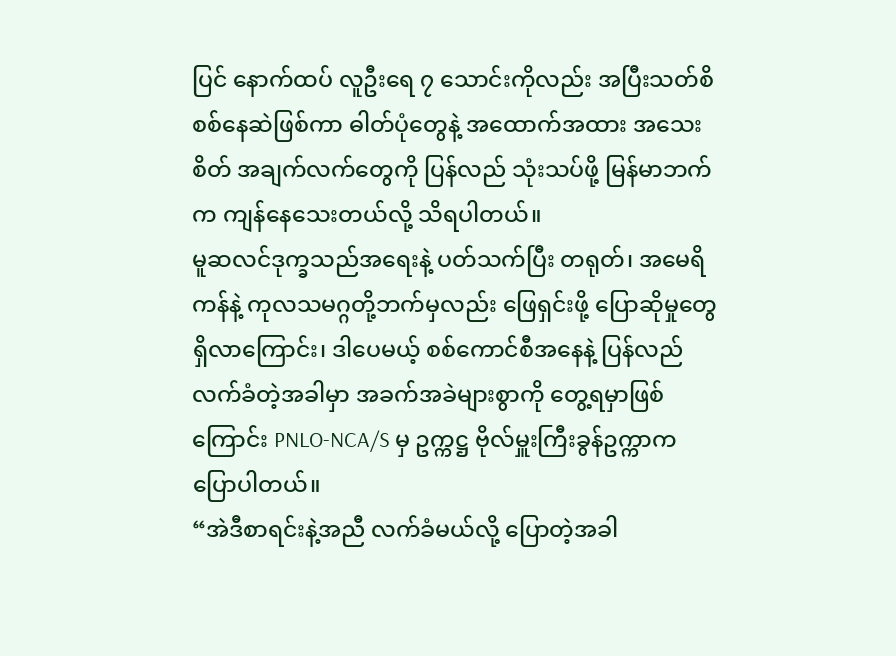ပြင် နောက်ထပ် လူဦးရေ ၇ သောင်းကိုလည်း အပြီးသတ်စိစစ်နေဆဲဖြစ်ကာ ဓါတ်ပုံတွေနဲ့ အထောက်အထား အသေးစိတ် အချက်လက်တွေကို ပြန်လည် သုံးသပ်ဖို့ မြန်မာဘက်က ကျန်နေသေးတယ်လို့ သိရပါတယ်။
မူဆလင်ဒုက္ခသည်အရေးနဲ့ ပတ်သက်ပြီး တရုတ်၊ အမေရိကန်နဲ့ ကုလသမဂ္ဂတို့ဘက်မှလည်း ဖြေရှင်းဖို့ ပြောဆိုမှုတွေ ရှိလာကြောင်း၊ ဒါပေမယ့် စစ်ကောင်စီအနေနဲ့ ပြန်လည် လက်ခံတဲ့အခါမှာ အခက်အခဲများစွာကို တွေ့ရမှာဖြစ်ကြောင်း PNLO-NCA/S မှ ဥက္ကဋ္ဌ ဗိုလ်မှူးကြီးခွန်ဥက္ကာက ပြောပါတယ်။
“အဲဒီစာရင်းနဲ့အညီ လက်ခံမယ်လို့ ပြောတဲ့အခါ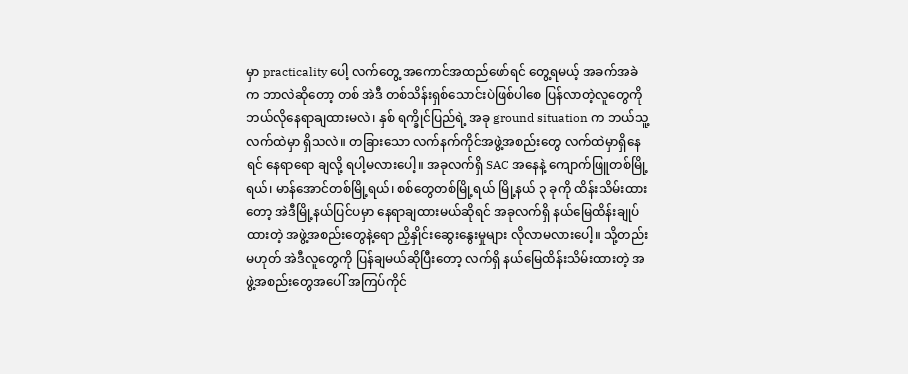မှာ practicality ပေါ့ လက်တွေ့ အကောင်အထည်ဖော်ရင် တွေ့ရမယ့် အခက်အခဲက ဘာလဲဆိုတော့ တစ် အဲဒီ တစ်သိန်းရှစ်သောင်းပဲဖြစ်ပါစေ ပြန်လာတဲ့လူတွေကို ဘယ်လိုနေရာချထားမလဲ၊ နှစ် ရက္ခိုင်ပြည်ရဲ့ အခု ground situation က ဘယ်သူ့လက်ထဲမှာ ရှိသလဲ။ တခြားသော လက်နက်ကိုင်အဖွဲ့အစည်းတွေ လက်ထဲမှာရှိနေရင် နေရာရော ချလို့ ရပါ့မလားပေါ့။ အခုလက်ရှိ SAC အနေနဲ့ ကျောက်ဖြူတစ်မြို့ရယ်၊ မာန်အောင်တစ်မြို့ရယ်၊ စစ်တွေတစ်မြို့ရယ် မြို့နယ် ၃ ခုကို ထိန်းသိမ်းထားတော့ အဲဒီမြို့နယ်ပြင်ပမှာ နေရာချထားမယ်ဆိုရင် အခုလက်ရှိ နယ်မြေထိန်းချုပ်ထားတဲ့ အဖွဲ့အစည်းတွေနဲ့ရော ညှိနှိုင်းဆွေးနွေးမှုများ လိုလာမလားပေါ့။ သို့တည်းမဟုတ် အဲဒီလူတွေကို ပြန်ချမယ်ဆိုပြီးတော့ လက်ရှိ နယ်မြေထိန်းသိမ်းထားတဲ့ အဖွဲ့အစည်းတွေအပေါ် အကြပ်ကိုင်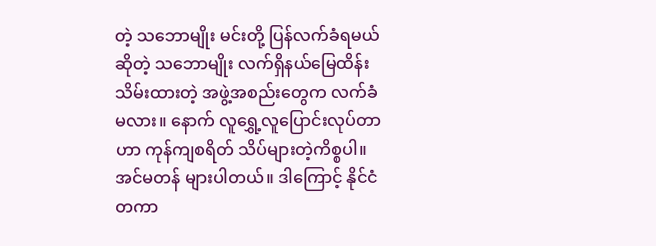တဲ့ သဘောမျိုး မင်းတို့ ပြန်လက်ခံရမယ်ဆိုတဲ့ သဘောမျိုး လက်ရှိနယ်မြေထိန်းသိမ်းထားတဲ့ အဖွဲ့အစည်းတွေက လက်ခံမလား။ နောက် လူရွှေ့လူပြောင်းလုပ်တာဟာ ကုန်ကျစရိတ် သိပ်များတဲ့ကိစ္စပါ။ အင်မတန် များပါတယ်။ ဒါကြောင့် နိုင်ငံတကာ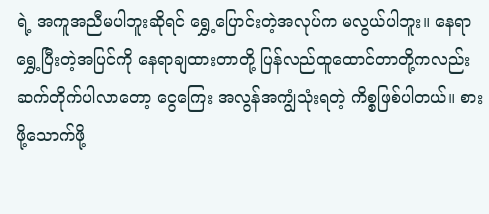ရဲ့ အကူအညီမပါဘူးဆိုရင် ရွှေ့ပြောင်းတဲ့အလုပ်က မလွယ်ပါဘူး။ နေရာရွှေ့ပြီးတဲ့အပြင်ကို နေရာချထားတာတို့ ပြန်လည်ထူထောင်တာတို့ကလည်း ဆက်တိုက်ပါလာတော့ ငွေကြေး အလွန်အကျွံသုံးရတဲ့ ကိစ္စဖြစ်ပါတယ်။ စားဖို့သောက်ဖို့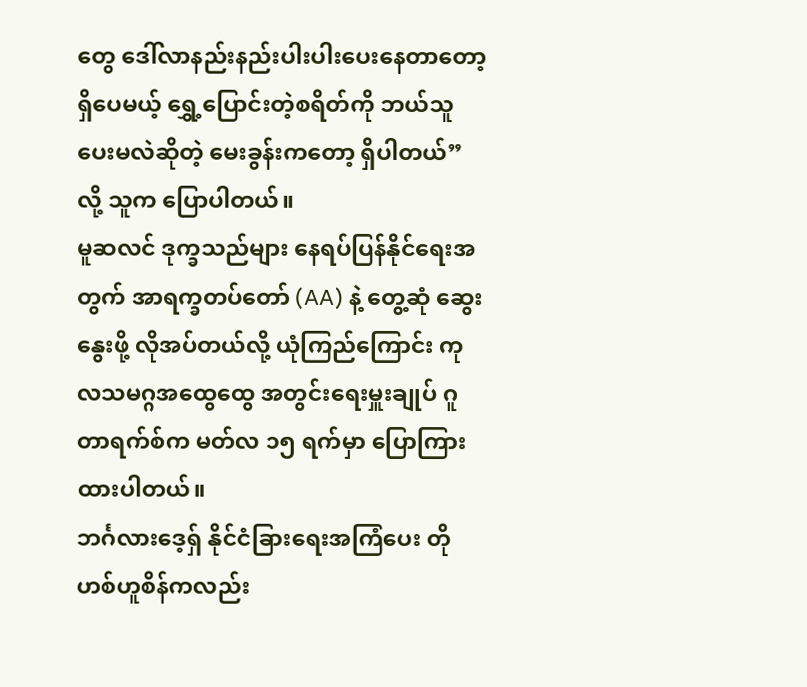တွေ ဒေါ်လာနည်းနည်းပါးပါးပေးနေတာတော့ ရှိပေမယ့် ရွှေ့ပြောင်းတဲ့စရိတ်ကို ဘယ်သူပေးမလဲဆိုတဲ့ မေးခွန်းကတော့ ရှိပါတယ်” လို့ သူက ပြောပါတယ်။
မူဆလင် ဒုက္ခသည်များ နေရပ်ပြန်နိုင်ရေးအတွက် အာရက္ခတပ်တော် (AA) နဲ့ တွေ့ဆုံ ဆွေးနွေးဖို့ လိုအပ်တယ်လို့ ယုံကြည်ကြောင်း ကုလသမဂ္ဂအထွေထွေ အတွင်းရေးမှူးချုပ် ဂူတာရက်စ်က မတ်လ ၁၅ ရက်မှာ ပြောကြားထားပါတယ်။
ဘင်္ဂလားဒေ့ရှ် နိုင်ငံခြားရေးအကြံပေး တိုဟစ်ဟူစိန်ကလည်း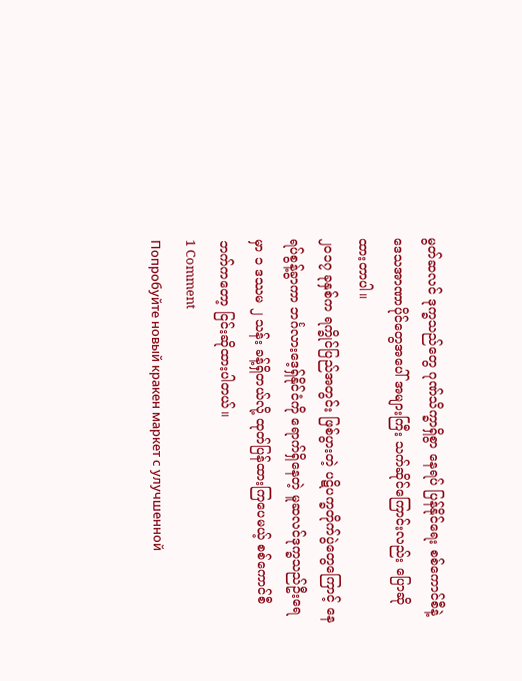မွတ်ဆလင် ဒုက္ခသည်တွေ ဂုဏ်သိက္ခာရှိစွာ နေရပ် ပြန်နိုင်ရေး စစ်ကောင်စီနဲ့ ဒေသအာဏာပိုင်တွေအပေါ် အများကြီး သက်ဆိုင်ကြောင်းလည်း ပြောဆိုထားတာပါ။
၂၀၁၇ ခုနှစ်က ရက္ခိုင်ပြည်အတွင်း ဖြစ်ပွားတဲ့ ပဋိပက္ခတိုက်ပွဲတွေကြောင့် နေရပ်စွန့်ခွာကာ ဘင်္ဂလားဒေ့ရှ်နိုင်ငံကို ရောက်ရှိနေတဲ့ မူဆလင်ဒုက္ခသည်ဦးရေမှာ ၁ ဒဿမ ၂ သန်း ခန့်ရှိတယ်လို့ ထုတ်ပြန်ထားကြပေမယ့် စစ်ကောင်စီဘက်ကတော့ ငြင်းဆိုထားပါတယ်။
1 Comment
Попробуйте новый кракен маркет с улучшенной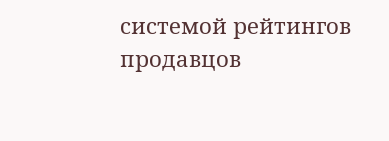системой рейтингов продавцов